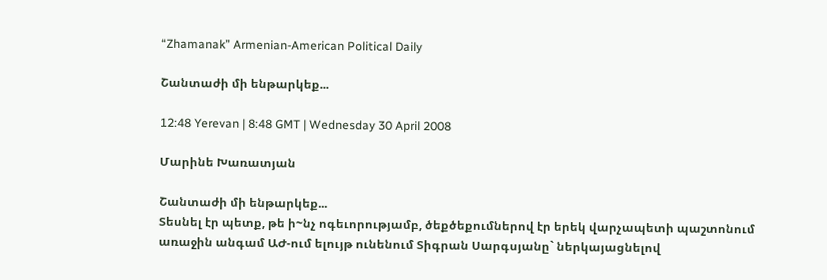“Zhamanak” Armenian-American Political Daily

Շանտաժի մի ենթարկեք...

12:48 Yerevan | 8:48 GMT | Wednesday 30 April 2008

Մարինե Խառատյան

Շանտաժի մի ենթարկեք...
Տեսնել էր պետք, թե ի~նչ ոգեւորությամբ, ծեքծեքումներով էր երեկ վարչապետի պաշտոնում առաջին անգամ ԱԺ-ում ելույթ ունենում Տիգրան Սարգսյանը` ներկայացնելով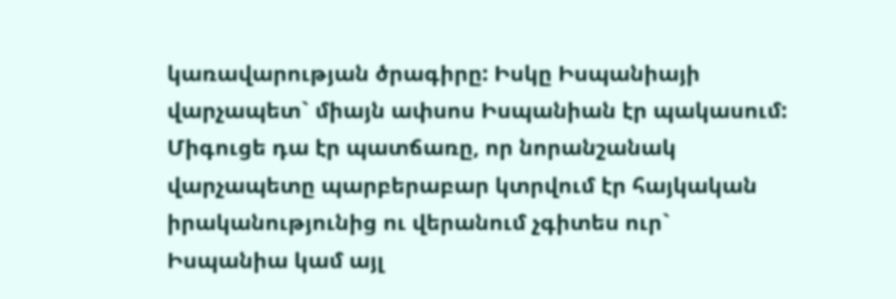կառավարության ծրագիրը: Իսկը Իսպանիայի վարչապետ` միայն ափսոս Իսպանիան էր պակասում: Միգուցե դա էր պատճառը, որ նորանշանակ վարչապետը պարբերաբար կտրվում էր հայկական իրականությունից ու վերանում չգիտես ուր` Իսպանիա կամ այլ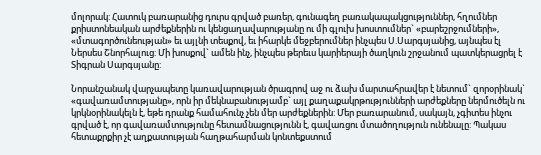մոլորակ: Հատուկ բառարանից դուրս գրված բառեր, գունագեղ բառակապակցություններ, հղումներ քրիստոնեական արժեքներին ու կենցաղավարությանը ու մի գլուխ խոստումներ` «բարեշրջումների», «մտագործունեության» եւ այլնի տեսքով, եւ իհարկե մեջբերումներ ինչպես Ս.Սարգսյանից, այնպես էլ Ներսես Շնորհալուց: Մի խոսքով` ամեն ինչ, ինչպես թերեւս կարիերայի ծաղկուն շրջանում պատկերացրել է Տիգրան Սարգսյանը:

Նորանշանակ վարչապետը կառավարության ծրագրով աջ ու ձախ մարտահրավեր է նետում` զորօրինակ` «գավառամտությանը», որն իր մեկնաբանությամբ` այլ քաղաքակրթությունների արժեքները ներմուծելն ու կրկնօրինակելն է, եթե դրանք համահունչ չեն մեր արժեքներին: Մեր բառարանում, սակայն, չգիտես ինչու գրված է, որ գավառամտությունը հետամնացությունն է, գավառցու մտածողություն ունենալը: Պակաս հետաքրքիր չէ աղքատության հաղթահարման կոնտեքստում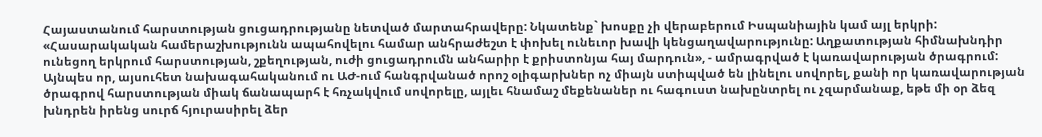Հայաստանում հարստության ցուցադրությանը նետված մարտահրավերը: Նկատենք` խոսքը չի վերաբերում Իսպանիային կամ այլ երկրի: «Հասարակական համերաշխությունն ապահովելու համար անհրաժեշտ է փոխել ունեւոր խավի կենցաղավարությունը: Աղքատության հիմնախնդիր ունեցող երկրում հարստության, շքեղության, ուժի ցուցադրումն անհարիր է քրիստոնյա հայ մարդուն», - ամրագրված է կառավարության ծրագրում: Այնպես որ, այսուհետ նախագահականում ու ԱԺ-ում հանգրվանած որոշ օլիգարխներ ոչ միայն ստիպված են լինելու սովորել, քանի որ կառավարության ծրագրով հարստության միակ ճանապարհ է հռչակվում սովորելը, այլեւ հնամաշ մեքենաներ ու հագուստ նախընտրել ու չզարմանաք, եթե մի օր ձեզ խնդրեն իրենց սուրճ հյուրասիրել ձեր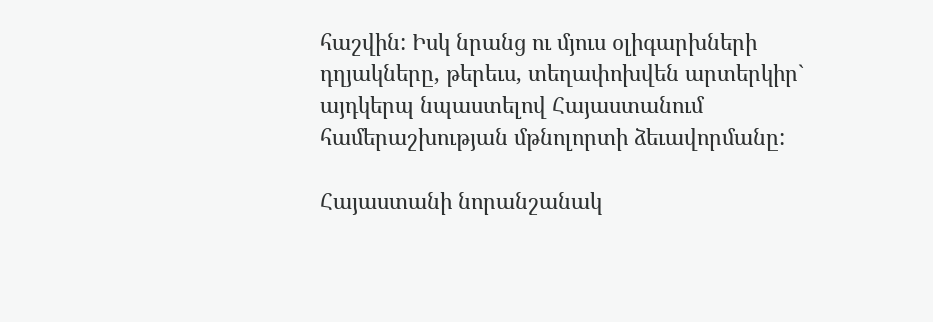հաշվին: Իսկ նրանց ու մյուս օլիգարխների դղյակները, թերեւս, տեղափոխվեն արտերկիր` այդկերպ նպաստելով Հայաստանում համերաշխության մթնոլորտի ձեւավորմանը:

Հայաստանի նորանշանակ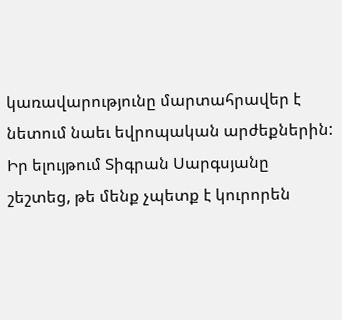կառավարությունը մարտահրավեր է նետում նաեւ եվրոպական արժեքներին: Իր ելույթում Տիգրան Սարգսյանը շեշտեց, թե մենք չպետք է կուրորեն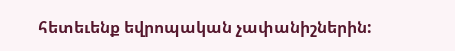հետեւենք եվրոպական չափանիշներին: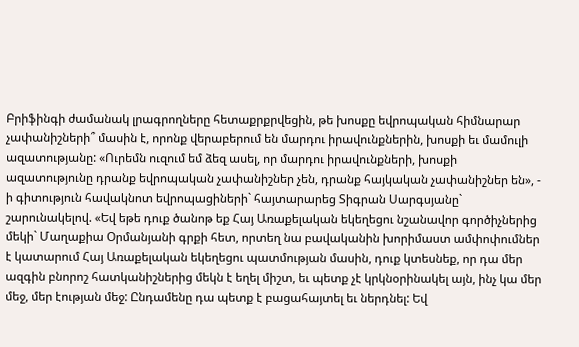Բրիֆինգի ժամանակ լրագրողները հետաքրքրվեցին, թե խոսքը եվրոպական հիմնարար չափանիշների՞ մասին է, որոնք վերաբերում են մարդու իրավունքներին, խոսքի եւ մամուլի ազատությանը: «Ուրեմն ուզում եմ ձեզ ասել, որ մարդու իրավունքների, խոսքի ազատությունը դրանք եվրոպական չափանիշներ չեն, դրանք հայկական չափանիշներ են», - ի գիտություն հավակնոտ եվրոպացիների` հայտարարեց Տիգրան Սարգսյանը` շարունակելով. «Եվ եթե դուք ծանոթ եք Հայ Առաքելական եկեղեցու նշանավոր գործիչներից մեկի` Մաղաքիա Օրմանյանի գրքի հետ, որտեղ նա բավականին խորիմաստ ամփոփումներ է կատարում Հայ Առաքելական եկեղեցու պատմության մասին, դուք կտեսնեք, որ դա մեր ազգին բնորոշ հատկանիշներից մեկն է եղել միշտ, եւ պետք չէ կրկնօրինակել այն, ինչ կա մեր մեջ, մեր էության մեջ: Ընդամենը դա պետք է բացահայտել եւ ներդնել: Եվ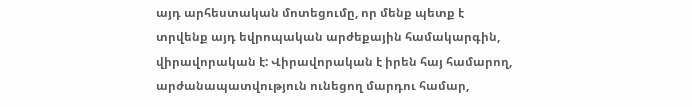այդ արհեստական մոտեցումը, որ մենք պետք է տրվենք այդ եվրոպական արժեքային համակարգին, վիրավորական է: Վիրավորական է իրեն հայ համարող, արժանապատվություն ունեցող մարդու համար,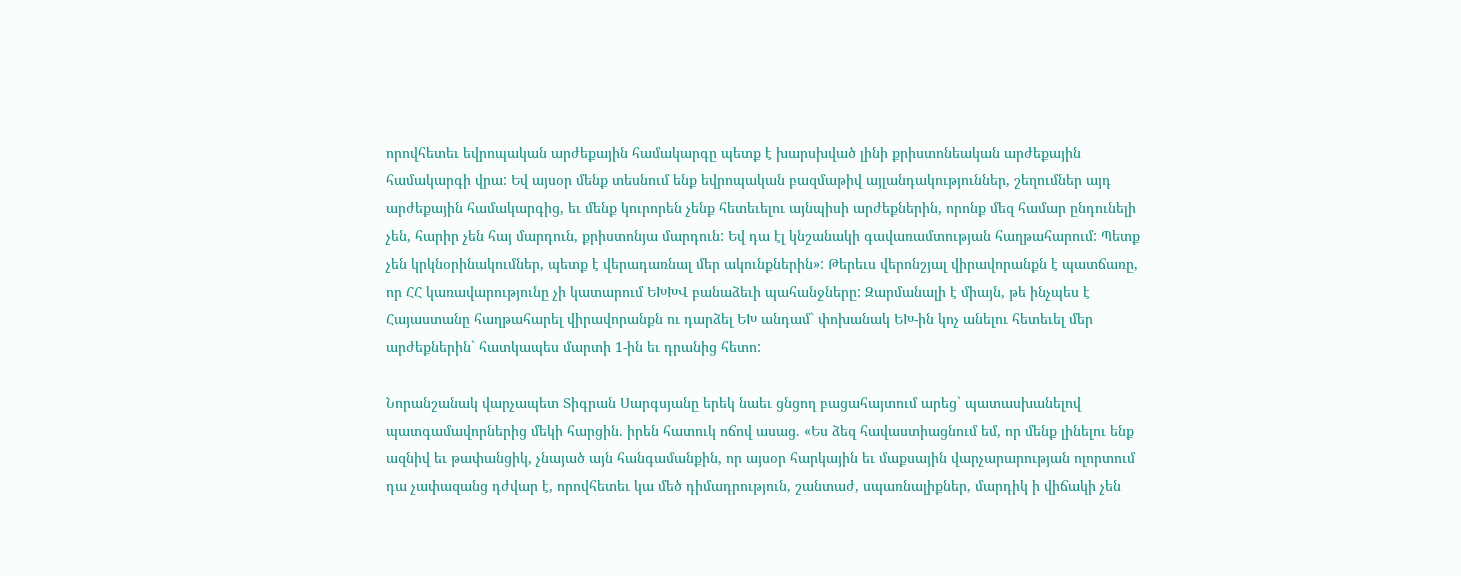որովհետեւ եվրոպական արժեքային համակարգը պետք է խարսխված լինի քրիստոնեական արժեքային համակարգի վրա: Եվ այսօր մենք տեսնում ենք եվրոպական բազմաթիվ այլանդակություններ, շեղումներ այդ արժեքային համակարգից, եւ մենք կուրորեն չենք հետեւելու այնպիսի արժեքներին, որոնք մեզ համար ընդունելի չեն, հարիր չեն հայ մարդուն, քրիստոնյա մարդուն: Եվ դա էլ կնշանակի գավառամտության հաղթահարում: Պետք չեն կրկնօրինակումներ, պետք է վերադառնալ մեր ակունքներին»: Թերեւս վերոնշյալ վիրավորանքն է պատճառը, որ ՀՀ կառավարությունը չի կատարում ԵԽԽՎ բանաձեւի պահանջները: Զարմանալի է միայն, թե ինչպես է Հայաստանը հաղթահարել վիրավորանքն ու դարձել ԵԽ անդամ` փոխանակ ԵԽ-ին կոչ անելու հետեւել մեր արժեքներին` հատկապես մարտի 1-ին եւ դրանից հետո:

Նորանշանակ վարչապետ Տիգրան Սարգսյանը երեկ նաեւ ցնցող բացահայտում արեց` պատասխանելով պատգամավորներից մեկի հարցին. իրեն հատուկ ոճով ասաց. «Ես ձեզ հավաստիացնում եմ, որ մենք լինելու ենք ազնիվ եւ թափանցիկ, չնայած այն հանգամանքին, որ այսօր հարկային եւ մաքսային վարչարարության ոլորտում դա չափազանց դժվար է, որովհետեւ կա մեծ դիմադրություն, շանտաժ, սպառնալիքներ, մարդիկ ի վիճակի չեն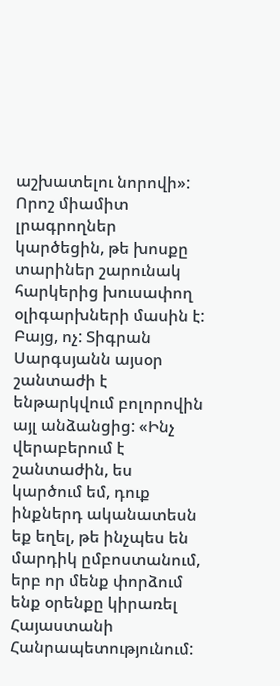աշխատելու նորովի»: Որոշ միամիտ լրագրողներ կարծեցին, թե խոսքը տարիներ շարունակ հարկերից խուսափող օլիգարխների մասին է: Բայց, ոչ: Տիգրան Սարգսյանն այսօր շանտաժի է ենթարկվում բոլորովին այլ անձանցից: «Ինչ վերաբերում է շանտաժին, ես կարծում եմ, դուք ինքներդ ականատեսն եք եղել, թե ինչպես են մարդիկ ըմբոստանում, երբ որ մենք փորձում ենք օրենքը կիրառել Հայաստանի Հանրապետությունում: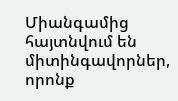Միանգամից հայտնվում են միտինգավորներ, որոնք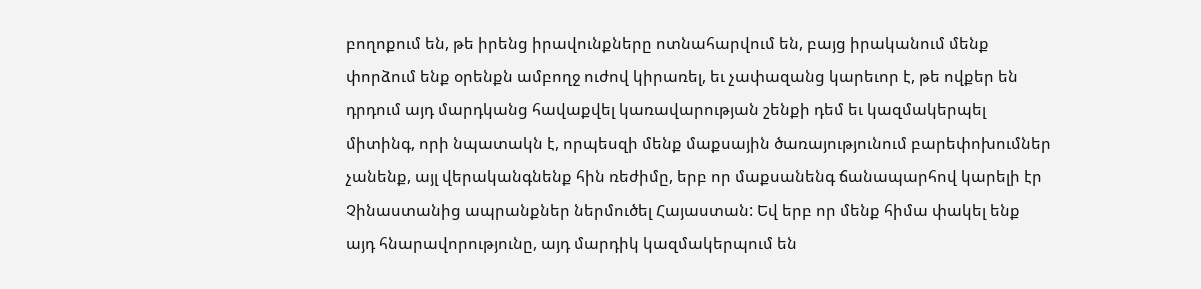բողոքում են, թե իրենց իրավունքները ոտնահարվում են, բայց իրականում մենք փորձում ենք օրենքն ամբողջ ուժով կիրառել, եւ չափազանց կարեւոր է, թե ովքեր են դրդում այդ մարդկանց հավաքվել կառավարության շենքի դեմ եւ կազմակերպել միտինգ, որի նպատակն է, որպեսզի մենք մաքսային ծառայությունում բարեփոխումներ չանենք, այլ վերականգնենք հին ռեժիմը, երբ որ մաքսանենգ ճանապարհով կարելի էր Չինաստանից ապրանքներ ներմուծել Հայաստան: Եվ երբ որ մենք հիմա փակել ենք այդ հնարավորությունը, այդ մարդիկ կազմակերպում են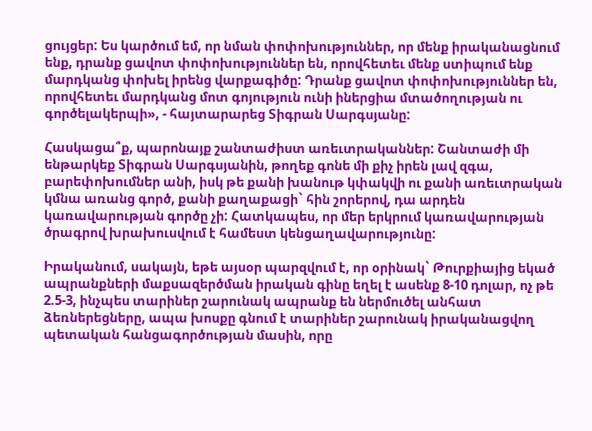ցույցեր: Ես կարծում եմ, որ նման փոփոխություններ, որ մենք իրականացնում ենք, դրանք ցավոտ փոփոխություններ են, որովհետեւ մենք ստիպում ենք մարդկանց փոխել իրենց վարքագիծը: Դրանք ցավոտ փոփոխություններ են, որովհետեւ մարդկանց մոտ գոյություն ունի իներցիա մտածողության ու գործելակերպի», - հայտարարեց Տիգրան Սարգսյանը:

Հասկացա՞ք, պարոնայք շանտաժիստ առեւտրականներ: Շանտաժի մի ենթարկեք Տիգրան Սարգսյանին, թողեք գոնե մի քիչ իրեն լավ զգա, բարեփոխումներ անի, իսկ թե քանի խանութ կփակվի ու քանի առեւտրական կմնա առանց գործ, քանի քաղաքացի` հին շորերով, դա արդեն կառավարության գործը չի: Հատկապես, որ մեր երկրում կառավարության ծրագրով խրախուսվում է համեստ կենցաղավարությունը:

Իրականում, սակայն, եթե այսօր պարզվում է, որ օրինակ` Թուրքիայից եկած ապրանքների մաքսազերծման իրական գինը եղել է ասենք 8-10 դոլար, ոչ թե 2.5-3, ինչպես տարիներ շարունակ ապրանք են ներմուծել անհատ ձեռներեցները, ապա խոսքը գնում է տարիներ շարունակ իրականացվող պետական հանցագործության մասին, որը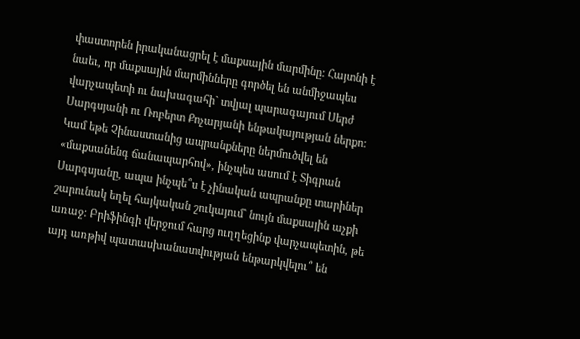փաստորեն իրականացրել է մաքսային մարմինը: Հայտնի է նաեւ, որ մաքսային մարմինները գործել են անմիջապես վարչապետի ու նախագահի` տվյալ պարագայում Սերժ Սարգսյանի ու Ռոբերտ Քոչարյանի ենթակայության ներքո: Կամ եթե Չինաստանից ապրանքները ներմուծվել են «մաքսանենգ ճանապարհով», ինչպես ասում է Տիգրան Սարգսյանը, ապա ինչպե՞ս է չինական ապրանքը տարիներ շարունակ եղել հայկական շուկայում` նույն մաքսային աչքի առաջ: Բրիֆինգի վերջում հարց ուղղեցինք վարչապետին, թե այդ առթիվ պատասխանատվության ենթարկվելու՞ են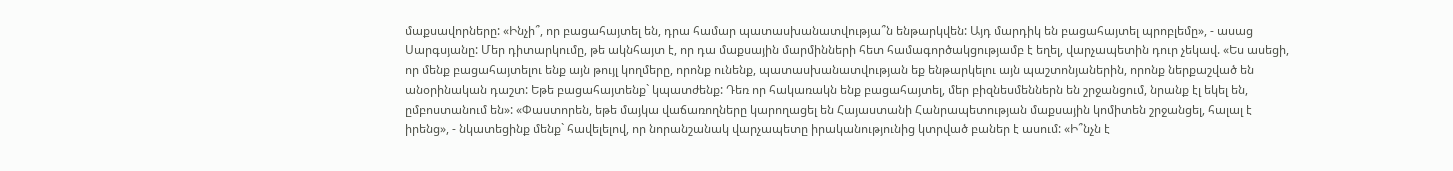մաքսավորները: «Ինչի՞, որ բացահայտել են, դրա համար պատասխանատվությա՞ն ենթարկվեն: Այդ մարդիկ են բացահայտել պրոբլեմը», - ասաց Սարգսյանը: Մեր դիտարկումը, թե ակնհայտ է, որ դա մաքսային մարմինների հետ համագործակցությամբ է եղել, վարչապետին դուր չեկավ. «Ես ասեցի, որ մենք բացահայտելու ենք այն թույլ կողմերը, որոնք ունենք, պատասխանատվության եք ենթարկելու այն պաշտոնյաներին, որոնք ներքաշված են անօրինական դաշտ: Եթե բացահայտենք` կպատժենք: Դեռ որ հակառակն ենք բացահայտել, մեր բիզնեսմեններն են շրջանցում, նրանք էլ եկել են, ըմբոստանում են»: «Փաստորեն, եթե մայկա վաճառողները կարողացել են Հայաստանի Հանրապետության մաքսային կոմիտեն շրջանցել, հալալ է իրենց», - նկատեցինք մենք` հավելելով, որ նորանշանակ վարչապետը իրականությունից կտրված բաներ է ասում: «Ի՞նչն է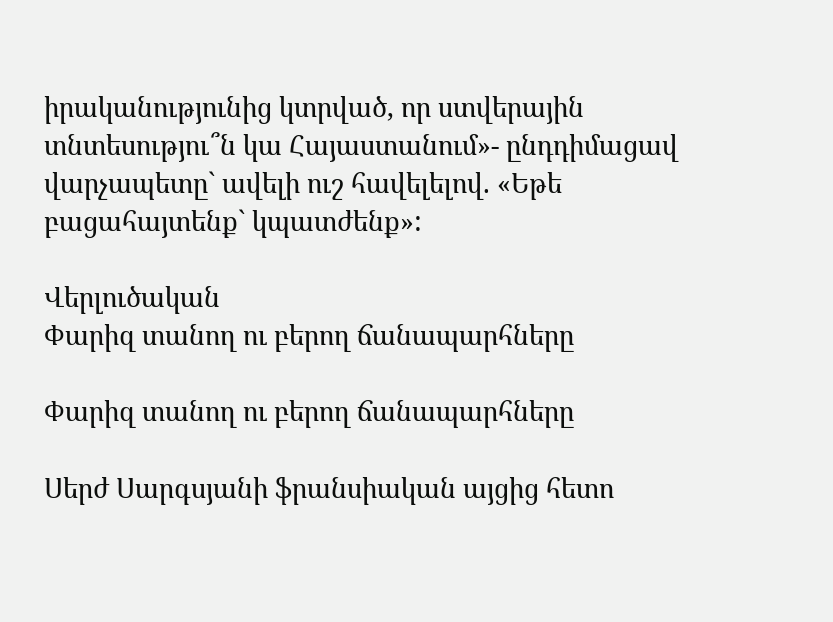իրականությունից կտրված, որ ստվերային տնտեսությու՞ն կա Հայաստանում»- ընդդիմացավ վարչապետը` ավելի ուշ հավելելով. «Եթե բացահայտենք` կպատժենք»:

Վերլուծական
Փարիզ տանող ու բերող ճանապարհները

Փարիզ տանող ու բերող ճանապարհները

Սերժ Սարգսյանի ֆրանսիական այցից հետո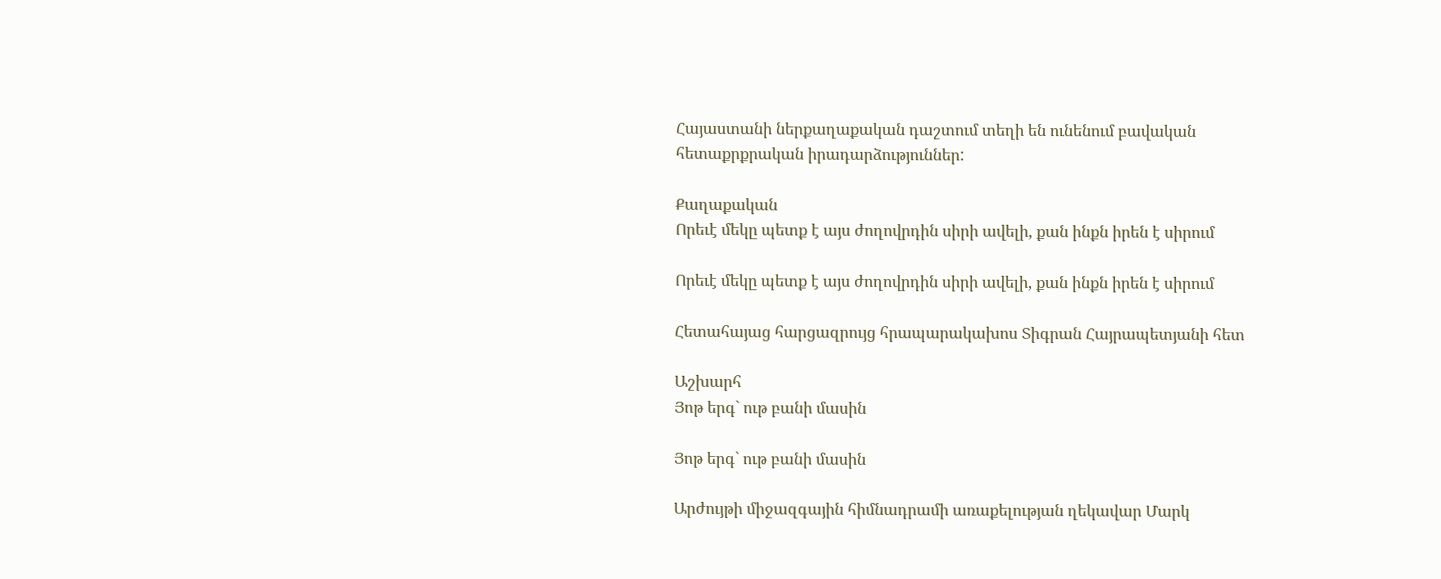Հայաստանի ներքաղաքական դաշտում տեղի են ունենում բավական հետաքրքրական իրադարձություններ:

Քաղաքական
Որեւէ մեկը պետք է այս ժողովրդին սիրի ավելի, քան ինքն իրեն է սիրում

Որեւէ մեկը պետք է այս ժողովրդին սիրի ավելի, քան ինքն իրեն է սիրում

Հետահայաց հարցազրույց հրապարակախոս Տիգրան Հայրապետյանի հետ

Աշխարհ
Յոթ երգ` ութ բանի մասին

Յոթ երգ` ութ բանի մասին

Արժույթի միջազգային հիմնադրամի առաքելության ղեկավար Մարկ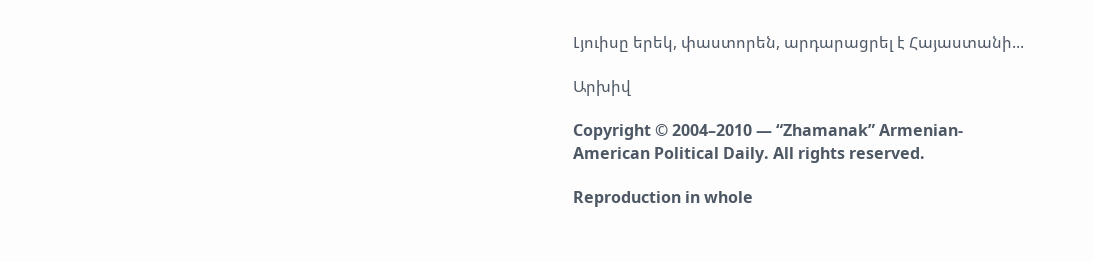Լյուիսը երեկ, փաստորեն, արդարացրել է Հայաստանի...

Արխիվ

Copyright © 2004–2010 — “Zhamanak” Armenian-American Political Daily. All rights reserved.

Reproduction in whole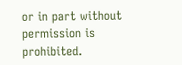or in part without permission is prohibited.